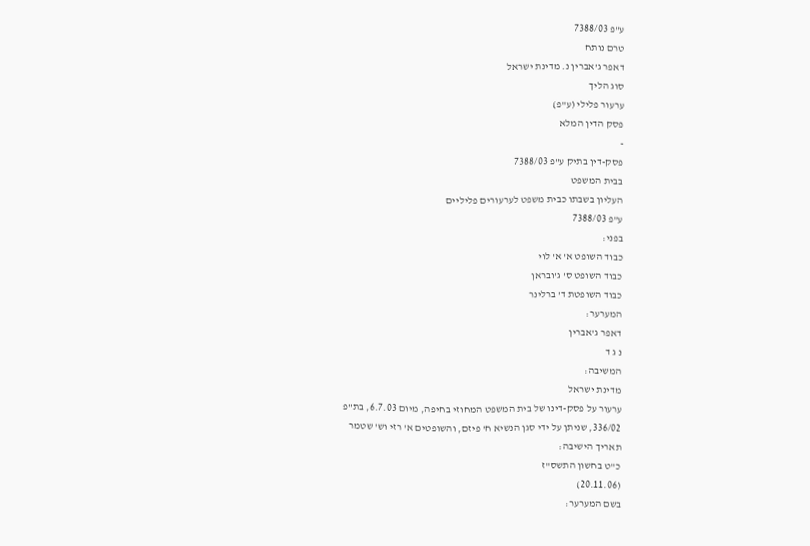ע"פ 7388/03
טרם נותח
דאפר ג'אברין נ. מדינת ישראל
סוג הליך
ערעור פלילי (ע"פ)
פסק הדין המלא
-
פסק-דין בתיק ע"פ 7388/03
בבית המשפט
העליון בשבתו כבית משפט לערעורים פליליים
ע"פ 7388/03
בפני:
כבוד השופט א' א' לוי
כבוד השופט ס' ג'ובראן
כבוד השופטת ד' ברלינר
המערער:
דאפר ג'אברין
נ ג ד
המשיבה:
מדינת ישראל
ערעור על פסק-דינו של בית המשפט המחוזי בחיפה, מיום 6.7.03, בת"פ
336/02, שניתן על ידי סגן הנשיא ח' פיזם, והשופטים א' רזי וש' שטמר
תאריך הישיבה:
כ"ט בחשון התשס"ז
(20.11.06)
בשם המערער: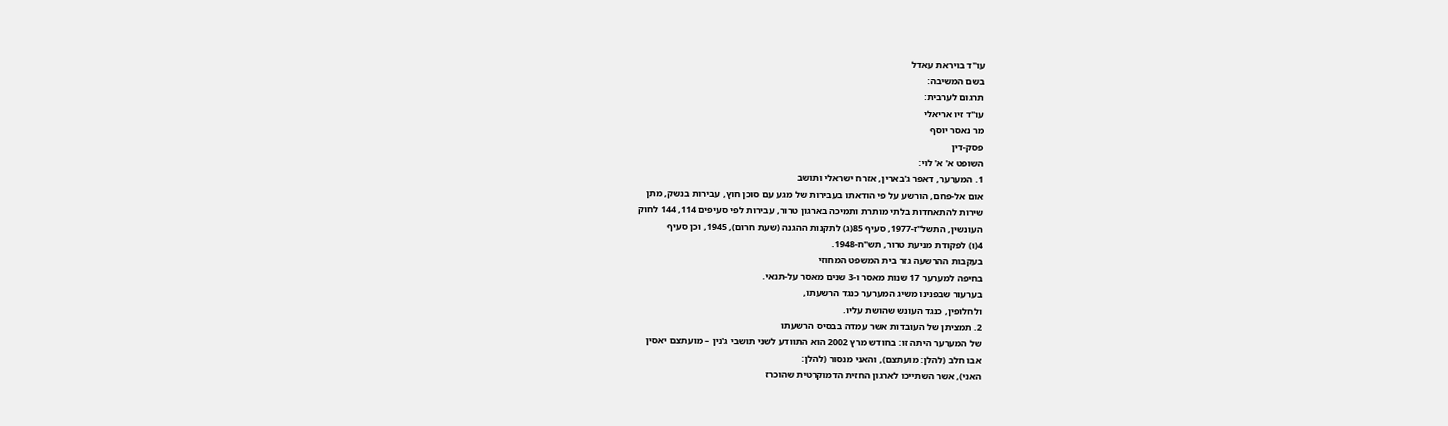עו"ד בויראת עאדל
בשם המשיבה:
תרגום לערבית:
עו"ד זיו אריאלי
מר נאסר יוסף
פסק-דין
השופט א' א' לוי:
1. המערער, דאפר ג'בארין, אזרח ישראלי ותושב
אום אל-פחם, הורשע על פי הודאתו בעבירות של מגע עם סוכן חוץ, עבירות בנשק, מתן
שירות להתאחדות בלתי מותרת ותמיכה בארגון טרור, עבירות לפי סעיפים 114, 144 לחוק
העונשין, התשל"ז-1977, סעיף 85(ג) לתקנות ההגנה (שעת חרום), 1945, וכן סעיף
4(ו) לפקודת מניעת טרור, תש"ח-1948.
בעקבות ההרשעה גזר בית המשפט המחוזי
בחיפה למערער 17 שנות מאסר ו-3 שנים מאסר על-תנאי.
בערעור שבפנינו משיג המערער כנגד הרשעתו,
ולחלופין, כנגד העונש שהושת עליו.
2. תמציתן של העובדות אשר עמדה בבסיס הרשעתו
של המערער היתה זו: בחודש מרץ 2002 הוא התוודע לשני תושבי ג'נין – מועתצם יאסין
אבו חלב (להלן: מועתצם), והאני מנסור (להלן:
האני), אשר השתייכו לארגון החזית הדמוקרטית שהוכרז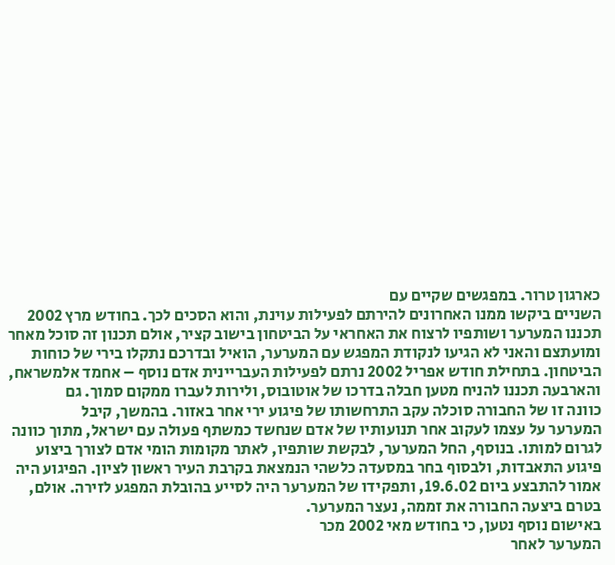כארגון טרור. במפגשים שקיים עם
השניים ביקשו ממנו האחרונים להירתם לפעילות עוינת, והוא הסכים לכך. בחודש מרץ 2002
תכננו המערער ושותפיו לרצוח את האחראי על הביטחון בישוב קציר, אולם תכנון זה סוכל מאחר
ומועתצם והאני לא הגיעו לנקודת המפגש עם המערער, הואיל ובדרכם נתקלו בירי של כוחות
הביטחון. בתחילת חודש אפריל 2002 נרתם לפעילות העבריינית אדם נוסף – אחמד אלמשראח,
והארבעה תכננו להניח מטען חבלה בדרכו של אוטובוס, ולירות לעברו ממקום סמוך. גם
כוונה זו של החבורה סוכלה עקב התרחשותו של פיגוע ירי אחר באזור. בהמשך, קיבל
המערער על עצמו לעקוב אחר תנועותיו של אדם שנחשד כמשתף פעולה עם ישראל, מתוך כוונה
לגרום למותו. בנוסף, החל המערער, לבקשת שותפיו, לאתר מקומות הומי אדם לצורך ביצוע
פיגוע התאבדות, ולבסוף בחר במסעדה כלשהי הנמצאת בקרבת העיר ראשון לציון. הפיגוע היה
אמור להתבצע ביום 19.6.02, ותפקידו של המערער היה לסייע בהובלת המפגע לזירה. אולם,
בטרם ביצעה החבורה את זממה, נעצר המערער.
באישום נוסף נטען, כי בחודש מאי 2002 מכר
המערער לאחר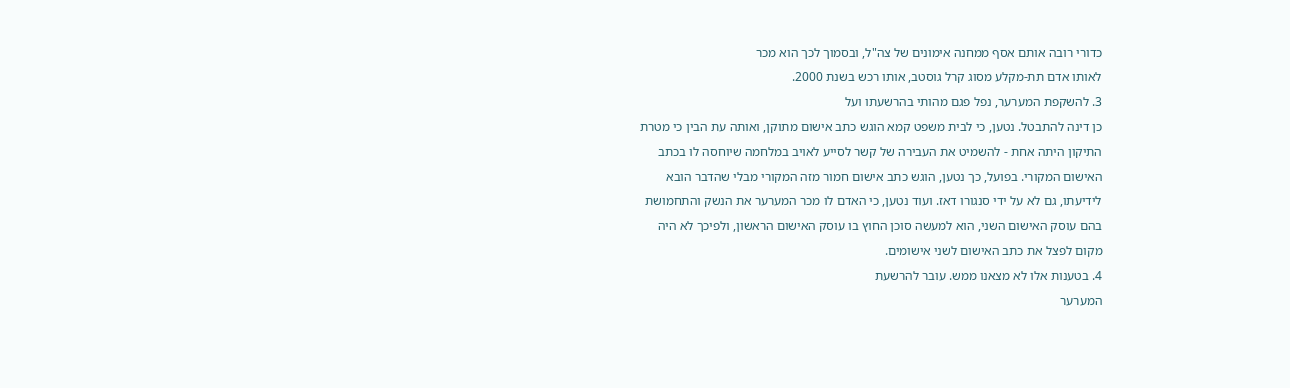כדורי רובה אותם אסף ממחנה אימונים של צה"ל, ובסמוך לכך הוא מכר
לאותו אדם תת-מקלע מסוג קרל גוסטב, אותו רכש בשנת 2000.
3. להשקפת המערער, נפל פגם מהותי בהרשעתו ועל
כן דינה להתבטל. נטען, כי לבית משפט קמא הוגש כתב אישום מתוקן, ואותה עת הבין כי מטרת
התיקון היתה אחת - להשמיט את העבירה של קשר לסייע לאויב במלחמה שיוחסה לו בכתב
האישום המקורי. בפועל, כך נטען, הוגש כתב אישום חמור מזה המקורי מבלי שהדבר הובא
לידיעתו, גם לא על ידי סנגורו דאז. ועוד נטען, כי האדם לו מכר המערער את הנשק והתחמושת
בהם עוסק האישום השני, הוא למעשה סוכן החוץ בו עוסק האישום הראשון, ולפיכך לא היה
מקום לפצל את כתב האישום לשני אישומים.
4. בטענות אלו לא מצאנו ממש. עובר להרשעת
המערער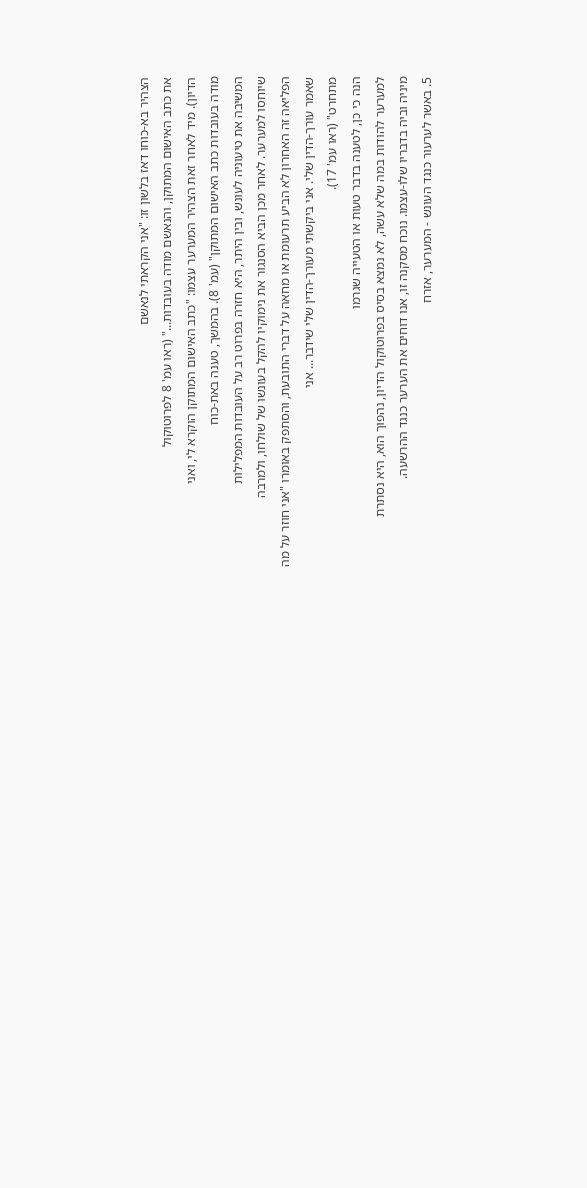הצהיר בא-כוחו דאז בלשון זו: "אני הקראתי לנאשם
את כתב האישום המתוקן, והנאשם מודה בעובדות..." (ראו עמ' 8 לפרוטוקול
הדיון). מיד לאחר זאת הצהיר המערער עצמו: "כתב האישום המתוקן הוקרא לי, ואני
מודה בעובדות כתב האישום המתוקן" (עמ' 8). בהמשך, טענה באת-כוח
המשיבה את טיעוניה לעונש, ובין היתר, היא חזרה בפרוט רב על העובדות המפלילות
שיוחסו למערער. לאחר מכן הביא הסנגור את נימוקיו להקל בעונשו של שולחו, ולמרבה
הפליאה זה האחרון לא הביע תרעומת או מחאה על דברי התובעת, והסתפק באומרו "אני חוזר על מה שאמר עורך-הדין שלי. אני ביקשתי מעורך-הדין שלי שידבר... אני
מתחרט" (ראו עמ' 17).
הנה כי כן, לטענה בדבר טעות או הטעייה שגרמו
למערער להודות במה שלא עשה, לא נמצא בסיס בפרוטוקול הדיון, נהפוך הוא, היא נסתרת
מיניה וביה בדבריו שלו-עצמו. נוכח מסקנה זו, אנו דוחים את הערער כנגד ההרשעה.
5. באשר לערעור כנגד העונש - המערער, אזרח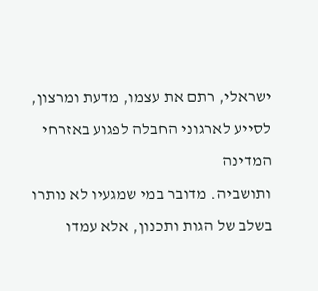ישראלי, רתם את עצמו, מדעת ומרצון, לסייע לארגוני החבלה לפגוע באזרחי המדינה
ותושביה. מדובר במי שמגעיו לא נותרו בשלב של הגות ותכנון, אלא עמדו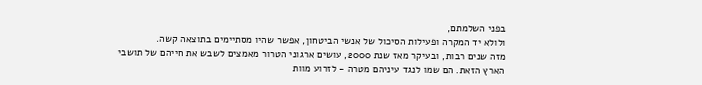בפני השלמתם,
ולולא יד המקרה ופעילות הסיכול של אנשי הביטחון, אפשר שהיו מסתיימים בתוצאה קשה.
מזה שנים רבות, ובעיקר מאז שנת 2000, עושים ארגוני הטרור מאמצים לשבש את חייהם של תושבי
הארץ הזאת. הם שמו לנגד עיניהם מטרה - לזרוע מוות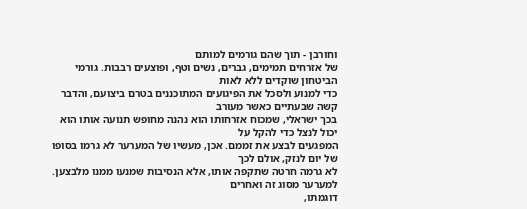וחורבן - תוך שהם גורמים למותם
של אזרחים תמימים, גברים, נשים וטף, ופוצעים רבבות. גורמי הביטחון שוקדים ללא לאות
כדי למנוע ולסכל את הפיגועים המתוכננים בטרם ביצועם, והדבר קשה שבעתיים כאשר מעורב
בכך ישראלי, שמכוח אזרחותו הוא נהנה מחופש תנועה אותו הוא יכול לנצל כדי להקל על
המפגעים לבצע את זממם. אכן, מעשיו של המערער לא גרמו בסופו של יום לנזק, אולם לכך
לא גרמה חרטה שתקפה אותו, אלא הנסיבות שמנעו ממנו מלבצען. למערער מסוג זה ואחרים
דוגמתו,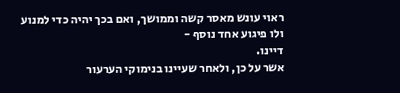ראוי עונש מאסר קשה וממושך, ואם בכך יהיה כדי למנוע ולו פיגוע אחד נוסף -
דיינו.
אשר על כן, ולאחר שעיינו בנימוקי הערעור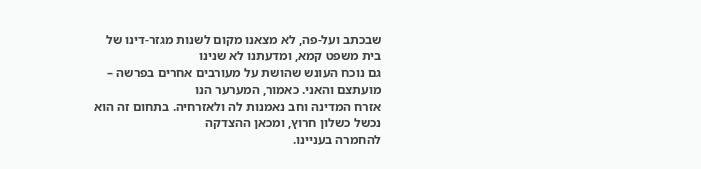שבכתב ועל-פה, לא מצאנו מקום לשנות מגזר-דינו של בית משפט קמא, ומדעתנו לא שנינו
גם נוכח העונש שהושת על מעורבים אחרים בפרשה – מועתצם והאני. כאמור, המערער הנו
אזרח המדינה וחב נאמנות לה ולאזרחיה. בתחום זה הוא נכשל כשלון חרוץ, ומכאן ההצדקה
להחמרה בעניינו.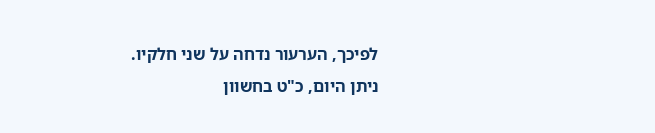לפיכך, הערעור נדחה על שני חלקיו.
ניתן היום, כ"ט בחשוון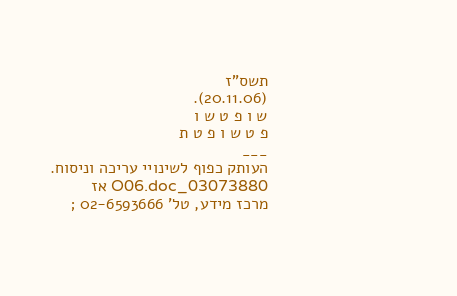תשס"ז
(20.11.06).
ש ו פ ט ש ו
פ ט ש ו פ ט ת
___
העותק כפוף לשינויי עריכה וניסוח. 03073880_O06.doc אז
מרכז מידע, טל' 02-6593666 ;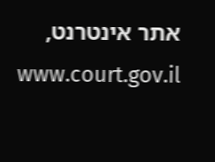אתר אינטרנט, www.court.gov.il